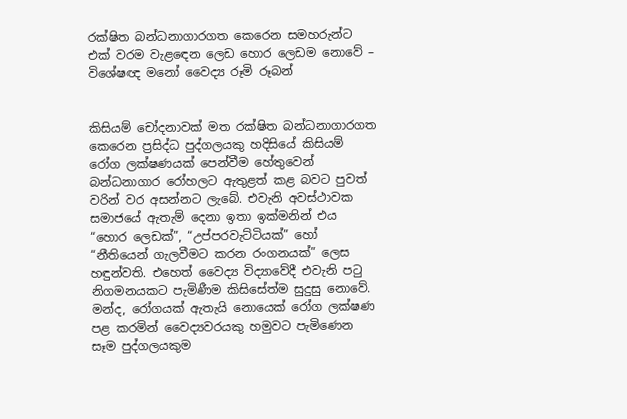රක්ෂිත බන්ධනාගාරගත කෙරෙන සමහරුන්ට එක් වරම වැළඳෙන ලෙඩ හොර ලෙඩම නොවේ – විශේෂඥ මනෝ වෛද්‍ය රූමි රූබන්


කිසියම් චෝදනාවක් මත රක්ෂිත බන්ධනාගාරගත කෙරෙන ප්‍රසිද්ධ පුද්ගලයකු හදිසියේ කිසියම් රෝග ලක්ෂණයක් පෙන්වීම හේතුවෙන් බන්ධනාගාර රෝහලට ඇතුළත් කළ බවට පුවත් වරින් වර අසන්නට ලැබේ. එවැනි අවස්ථාවක සමාජයේ ඇතැම් දෙනා ඉතා ඉක්මනින් එය “හොර ලෙඩක්”, “උප්පරවැට්ටියක්” හෝ “නීතියෙන් ගැලවීමට කරන රංගනයක්” ලෙස හඳුන්වති. එහෙත් වෛද්‍ය විද්‍යාවේදී එවැනි පටු නිගමනයකට පැමිණීම කිසිසේත්ම සුදුසු නොවේ. මන්ද, රෝගයක් ඇතැයි නොයෙක් රෝග ලක්ෂණ පළ කරමින් වෛද්‍යවරයකු හමුවට පැමිණෙන සෑම පුද්ගලයකුම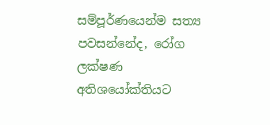සම්පූර්ණයෙන්ම සත්‍ය පවසන්නේද, රෝග ලක්ෂණ අතිශයෝක්තියට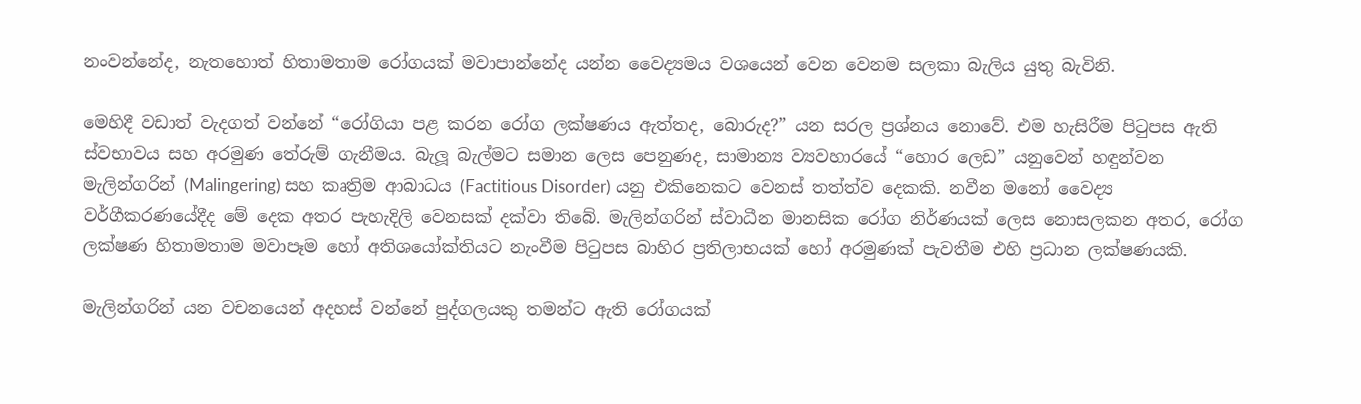නංවන්නේද, නැතහොත් හිතාමතාම රෝගයක් මවාපාන්නේද යන්න වෛද්‍යමය වශයෙන් වෙන වෙනම සලකා බැලිය යුතු බැවිනි.

මෙහිදී වඩාත් වැදගත් වන්නේ “රෝගියා පළ කරන රෝග ලක්ෂණය ඇත්තද, බොරුද?” යන සරල ප්‍රශ්නය නොවේ. එම හැසිරීම පිටුපස ඇති ස්වභාවය සහ අරමුණ තේරුම් ගැනීමය. බැලූ බැල්මට සමාන ලෙස පෙනුණද, සාමාන්‍ය ව්‍යවහාරයේ “හොර ලෙඩ” යනුවෙන් හඳුන්වන මැලින්ගරින් (Malingering) සහ කෘත්‍රිම ආබාධය (Factitious Disorder) යනු එකිනෙකට වෙනස් තත්ත්ව දෙකකි. නවීන මනෝ වෛද්‍ය වර්ගීකරණයේදීද මේ දෙක අතර පැහැදිලි වෙනසක් දක්වා තිබේ. මැලින්ගරින් ස්වාධීන මානසික රෝග නිර්ණයක් ලෙස නොසලකන අතර, රෝග ලක්ෂණ හිතාමතාම මවාපෑම හෝ අතිශයෝක්තියට නැංවීම පිටුපස බාහිර ප්‍රතිලාභයක් හෝ අරමුණක් පැවතීම එහි ප්‍රධාන ලක්ෂණයකි.

මැලින්ගරින් යන වචනයෙන් අදහස් වන්නේ පුද්ගලයකු තමන්ට ඇති රෝගයක්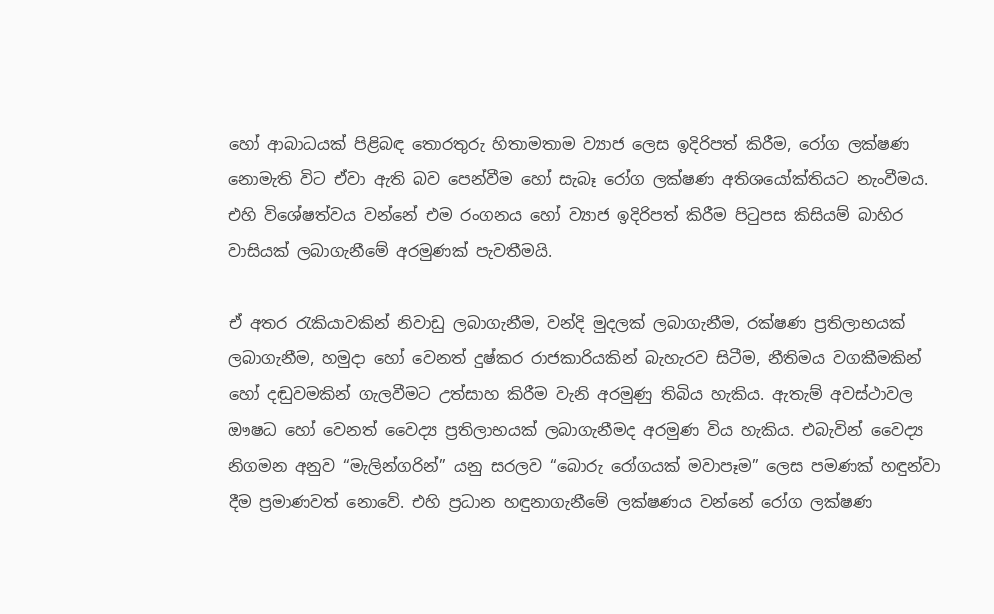හෝ ආබාධයක් පිළිබඳ තොරතුරු හිතාමතාම ව්‍යාජ ලෙස ඉදිරිපත් කිරීම, රෝග ලක්ෂණ නොමැති විට ඒවා ඇති බව පෙන්වීම හෝ සැබෑ රෝග ලක්ෂණ අතිශයෝක්තියට නැංවීමය. එහි විශේෂත්වය වන්නේ එම රංගනය හෝ ව්‍යාජ ඉදිරිපත් කිරීම පිටුපස කිසියම් බාහිර වාසියක් ලබාගැනීමේ අරමුණක් පැවතීමයි.

ඒ අතර රැකියාවකින් නිවාඩු ලබාගැනීම, වන්දි මුදලක් ලබාගැනීම, රක්ෂණ ප්‍රතිලාභයක් ලබාගැනීම, හමුදා හෝ වෙනත් දුෂ්කර රාජකාරියකින් බැහැරව සිටීම, නීතිමය වගකීමකින් හෝ දඬුවමකින් ගැලවීමට උත්සාහ කිරීම වැනි අරමුණු තිබිය හැකිය. ඇතැම් අවස්ථාවල ඖෂධ හෝ වෙනත් වෛද්‍ය ප්‍රතිලාභයක් ලබාගැනීමද අරමුණ විය හැකිය. එබැවින් වෛද්‍ය නිගමන අනුව “මැලින්ගරින්” යනු සරලව “බොරු රෝගයක් මවාපෑම” ලෙස පමණක් හඳුන්වා දීම ප්‍රමාණවත් නොවේ. එහි ප්‍රධාන හඳුනාගැනීමේ ලක්ෂණය වන්නේ රෝග ලක්ෂණ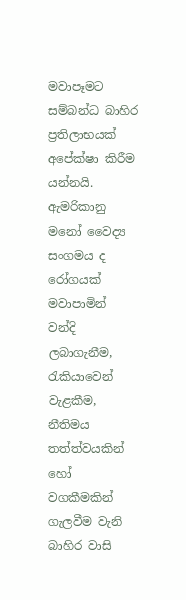මවාපෑමට සම්බන්ධ බාහිර ප්‍රතිලාභයක් අපේක්ෂා කිරීම යන්නයි. ඇමරිකානු මනෝ වෛද්‍ය සංගමය ද රෝගයක් මවාපාමින් වන්දි ලබාගැනීම, රැකියාවෙන් වැළකීම, නීතිමය තත්ත්වයකින් හෝ වගකීමකින් ගැලවීම වැනි බාහිර වාසි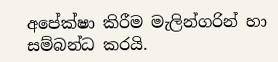අපේක්ෂා කිරීම මැලින්ගරින් හා සම්බන්ධ කරයි.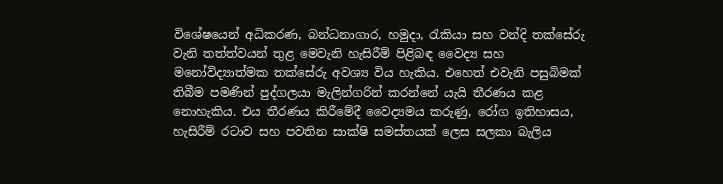විශේෂයෙන් අධිකරණ, බන්ධනාගාර, හමුදා, රැකියා සහ වන්දි තක්සේරු වැනි තත්ත්වයන් තුළ මෙවැනි හැසිරීම් පිළිබඳ වෛද්‍ය සහ මනෝවිද්‍යාත්මක තක්සේරු අවශ්‍ය විය හැකිය. එහෙත් එවැනි පසුබිමක් තිබීම පමණින් පුද්ගලයා මැලින්ගරින් කරන්නේ යැයි තීරණය කළ නොහැකිය. එය තීරණය කිරීමේදී වෛද්‍යමය කරුණු, රෝග ඉතිහාසය, හැසිරීම් රටාව සහ පවතින සාක්ෂි සමස්තයක් ලෙස සලකා බැලිය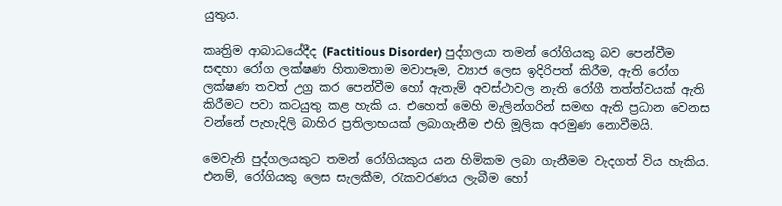යුතුය.

කෘත්‍රිම ආබාධයේදීද (Factitious Disorder) පුද්ගලයා තමන් රෝගියකු බව පෙන්වීම සඳහා රෝග ලක්ෂණ හිතාමතාම මවාපෑම, ව්‍යාජ ලෙස ඉදිරිපත් කිරීම, ඇති රෝග ලක්ෂණ තවත් උග්‍ර කර පෙන්වීම හෝ ඇතැම් අවස්ථාවල නැති රෝගී තත්ත්වයක් ඇති කිරීමට පවා කටයුතු කළ හැකි ය. එහෙත් මෙහි මැලින්ගරින් සමඟ ඇති ප්‍රධාන වෙනස වන්නේ පැහැදිලි බාහිර ප්‍රතිලාභයක් ලබාගැනීම එහි මූලික අරමුණ නොවීමයි.

මෙවැනි පුද්ගලයකුට තමන් රෝගියකුය යන හිමිකම ලබා ගැනීමම වැදගත් විය හැකිය. එනම්, රෝගියකු ලෙස සැලකීම, රැකවරණය ලැබීම හෝ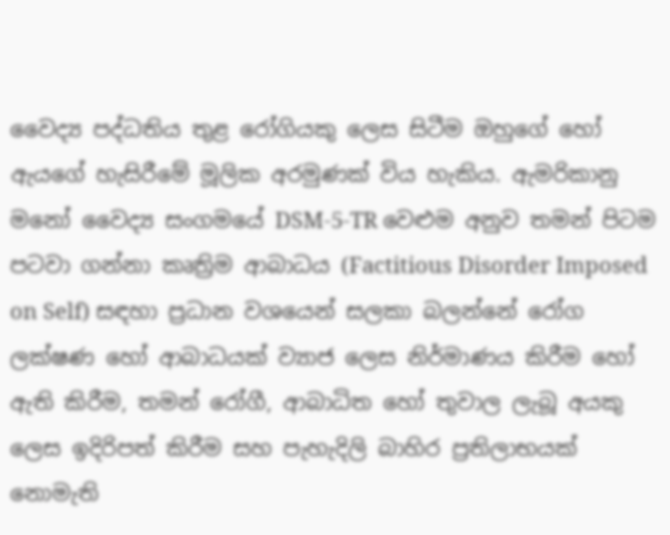වෛද්‍ය පද්ධතිය තුළ රෝගියකු ලෙස සිටීම ඔහුගේ හෝ ඇයගේ හැසිරීමේ මූලික අරමුණක් විය හැකිය. ඇමරිකානු මනෝ වෛද්‍ය සංගමයේ DSM-5-TR වෙළුම අනුව තමන් පිටම පටවා ගන්නා කෘත්‍රිම ආබාධය (Factitious Disorder Imposed on Self) සඳහා ප්‍රධාන වශයෙන් සලකා බලන්නේ රෝග ලක්ෂණ හෝ ආබාධයක් ව්‍යාජ ලෙස නිර්මාණය කිරීම හෝ ඇති කිරීම, තමන් රෝගී, ආබාධිත හෝ තුවාල ලැබූ අයකු ලෙස ඉදිරිපත් කිරීම සහ පැහැදිලි බාහිර ප්‍රතිලාභයක් නොමැති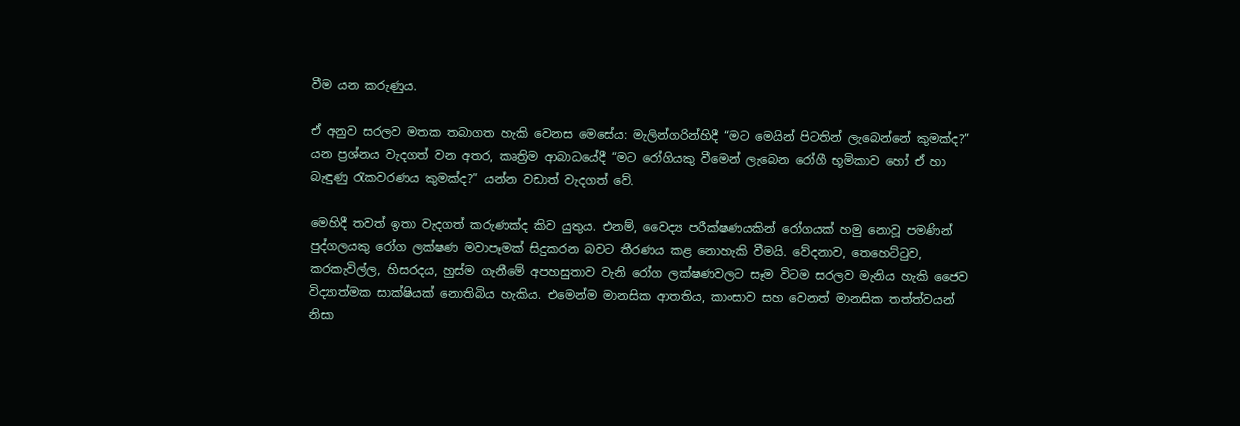වීම යන කරුණුය.

ඒ අනුව සරලව මතක තබාගත හැකි වෙනස මෙසේය: මැලින්ගරින්හිදී “මට මෙයින් පිටතින් ලැබෙන්නේ කුමක්ද?” යන ප්‍රශ්නය වැදගත් වන අතර, කෘත්‍රිම ආබාධයේදී “මට රෝගියකු වීමෙන් ලැබෙන රෝගී භූමිකාව හෝ ඒ හා බැඳුණු රැකවරණය කුමක්ද?” යන්න වඩාත් වැදගත් වේ.

මෙහිදී තවත් ඉතා වැදගත් කරුණක්ද කිව යුතුය. එනම්, වෛද්‍ය පරීක්ෂණයකින් රෝගයක් හමු නොවූ පමණින් පුද්ගලයකු රෝග ලක්ෂණ මවාපෑමක් සිදුකරන බවට තීරණය කළ නොහැකි වීමයි. වේදනාව, තෙහෙට්ටුව, කරකැවිල්ල, හිසරදය, හුස්ම ගැනීමේ අපහසුතාව වැනි රෝග ලක්ෂණවලට සෑම විටම සරලව මැනිය හැකි ජෛව විද්‍යාත්මක සාක්ෂියක් නොතිබිය හැකිය. එමෙන්ම මානසික ආතතිය, කාංසාව සහ වෙනත් මානසික තත්ත්වයන් නිසා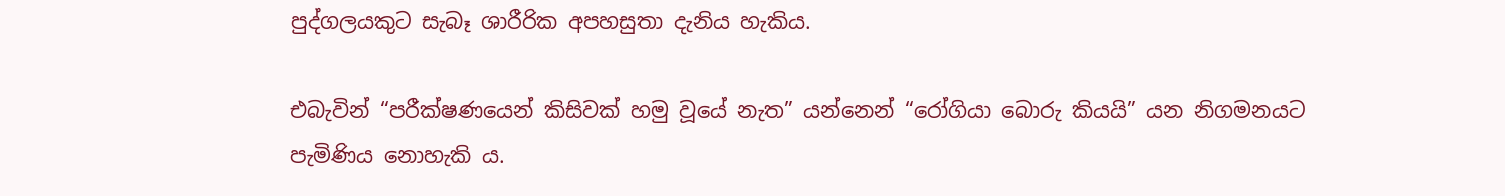පුද්ගලයකුට සැබෑ ශාරීරික අපහසුතා දැනිය හැකිය.

එබැවින් “පරීක්ෂණයෙන් කිසිවක් හමු වූයේ නැත” යන්නෙන් “රෝගියා බොරු කියයි” යන නිගමනයට පැමිණිය නොහැකි ය.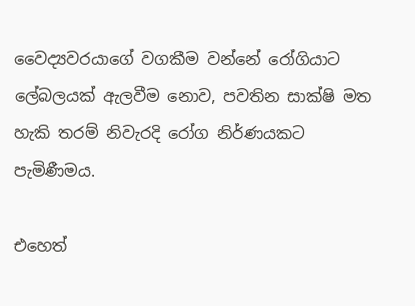වෛද්‍යවරයාගේ වගකීම වන්නේ රෝගියාට ලේබලයක් ඇලවීම නොව, පවතින සාක්ෂි මත හැකි තරම් නිවැරදි රෝග නිර්ණයකට පැමිණීමය.

එහෙත්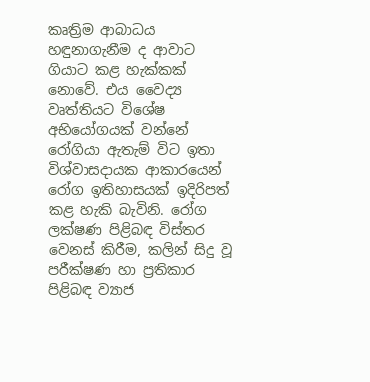කෘත්‍රිම ආබාධය හඳුනාගැනීම ද ආවාට ගියාට කළ හැක්කක් නොවේ. එය වෛද්‍ය වෘත්තියට විශේෂ අභියෝගයක් වන්නේ රෝගියා ඇතැම් විට ඉතා විශ්වාසදායක ආකාරයෙන් රෝග ඉතිහාසයක් ඉදිරිපත් කළ හැකි බැවිනි. රෝග ලක්ෂණ පිළිබඳ විස්තර වෙනස් කිරීම, කලින් සිදු වූ පරීක්ෂණ හා ප්‍රතිකාර පිළිබඳ ව්‍යාජ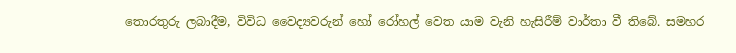තොරතුරු ලබාදීම, විවිධ වෛද්‍යවරුන් හෝ රෝහල් වෙත යාම වැනි හැසිරීම් වාර්තා වී තිබේ. සමහර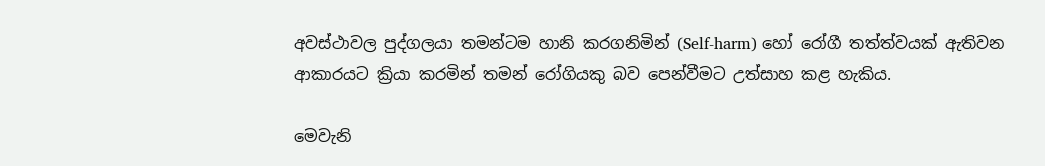අවස්ථාවල පුද්ගලයා තමන්ටම හානි කරගනිමින් (Self-harm) හෝ රෝගී තත්ත්වයක් ඇතිවන ආකාරයට ක්‍රියා කරමින් තමන් රෝගියකු බව පෙන්වීමට උත්සාහ කළ හැකිය.

මෙවැනි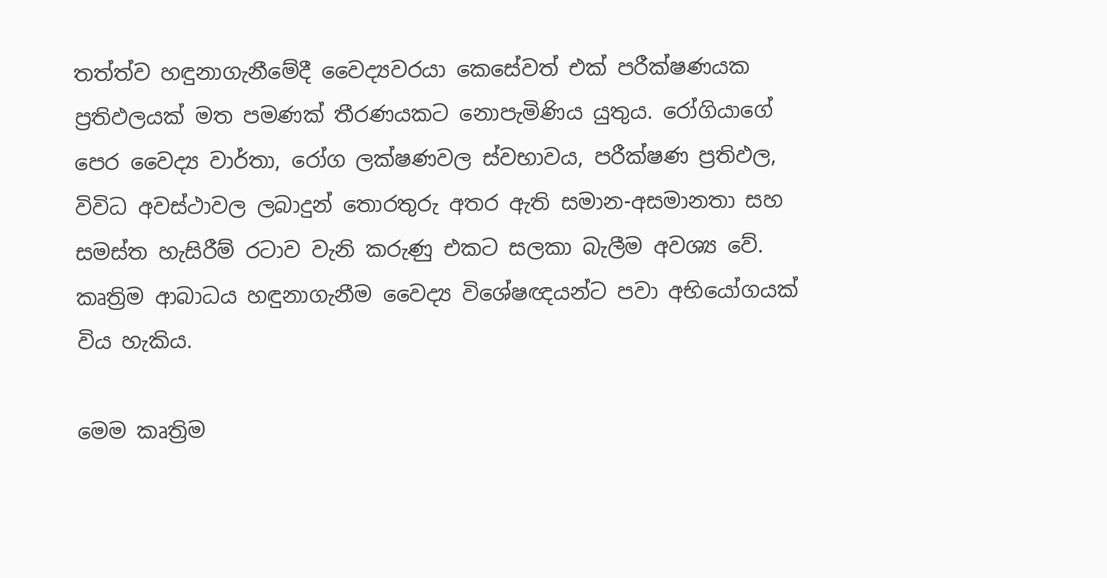තත්ත්ව හඳුනාගැනීමේදී වෛද්‍යවරයා කෙසේවත් එක් පරීක්ෂණයක ප්‍රතිඵලයක් මත පමණක් තීරණයකට නොපැමිණිය යුතුය. රෝගියාගේ පෙර වෛද්‍ය වාර්තා, රෝග ලක්ෂණවල ස්වභාවය, පරීක්ෂණ ප්‍රතිඵල, විවිධ අවස්ථාවල ලබාදුන් තොරතුරු අතර ඇති සමාන-අසමානතා සහ සමස්ත හැසිරීම් රටාව වැනි කරුණු එකට සලකා බැලීම අවශ්‍ය වේ. කෘත්‍රිම ආබාධය හඳුනාගැනීම වෛද්‍ය විශේෂඥයන්ට පවා අභියෝගයක් විය හැකිය.

මෙම කෘත්‍රිම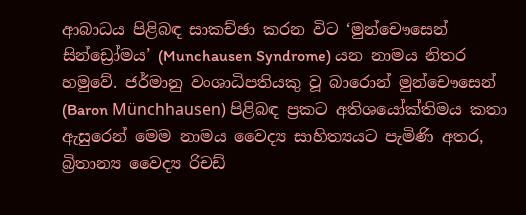ආබාධය පිළිබඳ සාකච්ඡා කරන විට ‘මුන්චෞසෙන් සින්ඩ්‍රෝමය’ (Munchausen Syndrome) යන නාමය නිතර හමුවේ. ජර්මානු වංශාධිපතියකු වූ බාරොන් මුන්චෞසෙන් (Baron Münchhausen) පිළිබඳ ප්‍රකට අතිශයෝක්තිමය කතා ඇසුරෙන් මෙම නාමය වෛද්‍ය සාහිත්‍යයට පැමිණි අතර, බ්‍රිතාන්‍ය වෛද්‍ය රිචඩ්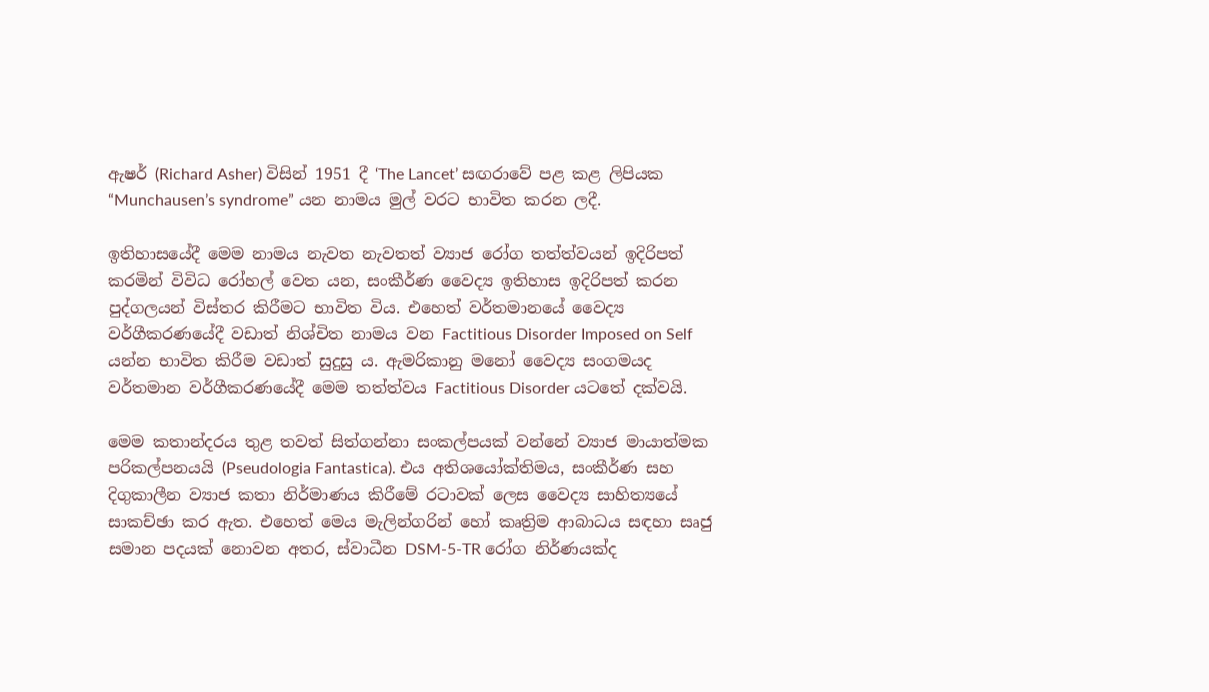ඇෂර් (Richard Asher) විසින් 1951 දී ‘The Lancet’ සඟරාවේ පළ කළ ලිපියක “Munchausen’s syndrome” යන නාමය මුල් වරට භාවිත කරන ලදී.

ඉතිහාසයේදී මෙම නාමය නැවත නැවතත් ව්‍යාජ රෝග තත්ත්වයන් ඉදිරිපත් කරමින් විවිධ රෝහල් වෙත යන, සංකීර්ණ වෛද්‍ය ඉතිහාස ඉදිරිපත් කරන පුද්ගලයන් විස්තර කිරීමට භාවිත විය. එහෙත් වර්තමානයේ වෛද්‍ය වර්ගීකරණයේදී වඩාත් නිශ්චිත නාමය වන Factitious Disorder Imposed on Self යන්න භාවිත කිරීම වඩාත් සුදුසු ය. ඇමරිකානු මනෝ වෛද්‍ය සංගමයද වර්තමාන වර්ගීකරණයේදී මෙම තත්ත්වය Factitious Disorder යටතේ දක්වයි.

මෙම කතාන්දරය තුළ තවත් සිත්ගන්නා සංකල්පයක් වන්නේ ව්‍යාජ මායාත්මක පරිකල්පනයයි (Pseudologia Fantastica). එය අතිශයෝක්තිමය, සංකීර්ණ සහ දිගුකාලීන ව්‍යාජ කතා නිර්මාණය කිරීමේ රටාවක් ලෙස වෛද්‍ය සාහිත්‍යයේ සාකච්ඡා කර ඇත. එහෙත් මෙය මැලින්ගරින් හෝ කෘත්‍රිම ආබාධය සඳහා සෘජු සමාන පදයක් නොවන අතර, ස්වාධීන DSM-5-TR රෝග නිර්ණයක්ද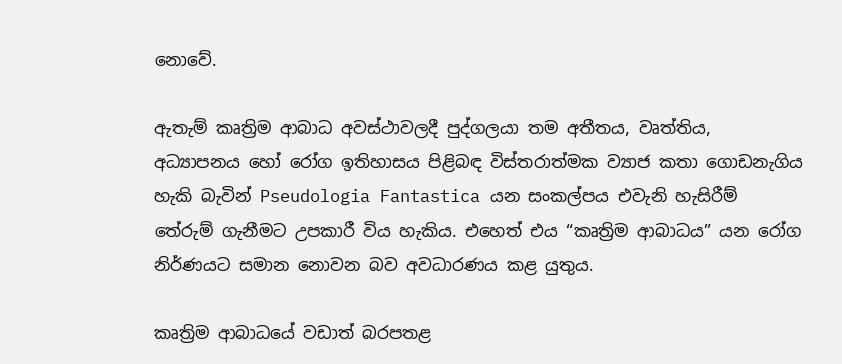නොවේ.

ඇතැම් කෘත්‍රිම ආබාධ අවස්ථාවලදී පුද්ගලයා තම අතීතය, වෘත්තිය, අධ්‍යාපනය හෝ රෝග ඉතිහාසය පිළිබඳ විස්තරාත්මක ව්‍යාජ කතා ගොඩනැගිය හැකි බැවින් Pseudologia Fantastica යන සංකල්පය එවැනි හැසිරීම් තේරුම් ගැනීමට උපකාරී විය හැකිය. එහෙත් එය “කෘත්‍රිම ආබාධය” යන රෝග නිර්ණයට සමාන නොවන බව අවධාරණය කළ යුතුය.

කෘත්‍රිම ආබාධයේ වඩාත් බරපතළ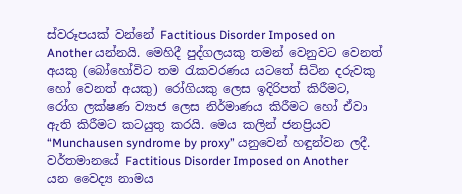ස්වරූපයක් වන්නේ Factitious Disorder Imposed on Another යන්නයි. මෙහිදී පුද්ගලයකු තමන් වෙනුවට වෙනත් අයකු (බෝහෝවිට තම රැකවරණය යටතේ සිටින දරුවකු හෝ වෙනත් අයකු) රෝගියකු ලෙස ඉදිරිපත් කිරීමට, රෝග ලක්ෂණ ව්‍යාජ ලෙස නිර්මාණය කිරීමට හෝ ඒවා ඇති කිරීමට කටයුතු කරයි. මෙය කලින් ජනප්‍රියව “Munchausen syndrome by proxy” යනුවෙන් හඳුන්වන ලදී. වර්තමානයේ Factitious Disorder Imposed on Another යන වෛද්‍ය නාමය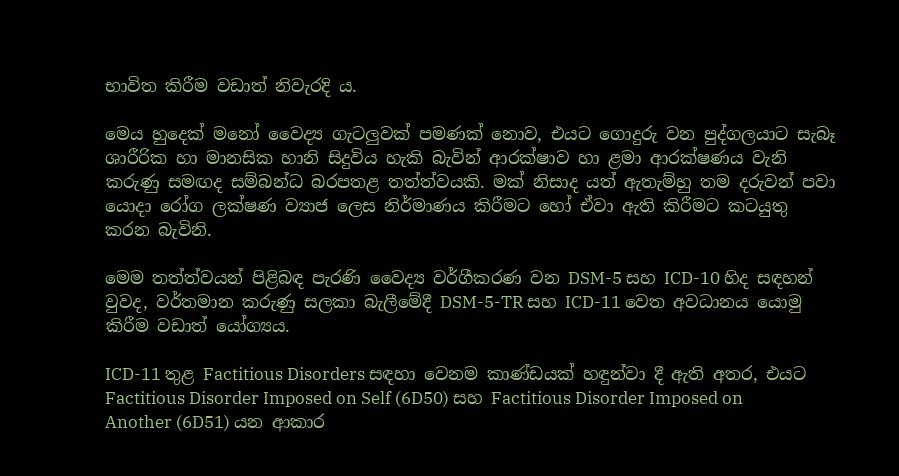භාවිත කිරීම වඩාත් නිවැරදි ය.

මෙය හුදෙක් මනෝ වෛද්‍ය ගැටලුවක් පමණක් නොව, එයට ගොදුරු වන පුද්ගලයාට සැබෑ ශාරීරික හා මානසික හානි සිදුවිය හැකි බැවින් ආරක්ෂාව හා ළමා ආරක්ෂණය වැනි කරුණු සමඟද සම්බන්ධ බරපතළ තත්ත්වයකි. මක් නිසාද යත් ඇතැම්හු තම දරුවන් පවා යොදා රෝග ලක්ෂණ ව්‍යාජ ලෙස නිර්මාණය කිරීමට හෝ ඒවා ඇති කිරීමට කටයුතු කරන බැවිනි.

මෙම තත්ත්වයන් පිළිබඳ පැරණි වෛද්‍ය වර්ගීකරණ වන DSM-5 සහ ICD-10 හිද සඳහන් වුවද, වර්තමාන කරුණු සලකා බැලීමේදී DSM-5-TR සහ ICD-11 වෙත අවධානය යොමු කිරීම වඩාත් යෝග්‍යය.

ICD-11 තුළ Factitious Disorders සඳහා වෙනම කාණ්ඩයක් හඳුන්වා දී ඇති අතර, එයට Factitious Disorder Imposed on Self (6D50) සහ Factitious Disorder Imposed on Another (6D51) යන ආකාර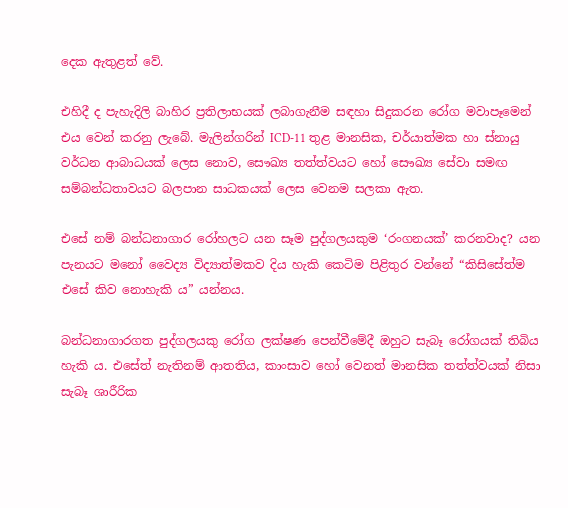දෙක ඇතුළත් වේ.

එහිදී ද පැහැදිලි බාහිර ප්‍රතිලාභයක් ලබාගැනීම සඳහා සිදුකරන රෝග මවාපෑමෙන් එය වෙන් කරනු ලැබේ. මැලින්ගරින් ICD-11 තුළ මානසික, චර්යාත්මක හා ස්නායු වර්ධන ආබාධයක් ලෙස නොව, සෞඛ්‍ය තත්ත්වයට හෝ සෞඛ්‍ය සේවා සමඟ සම්බන්ධතාවයට බලපාන සාධකයක් ලෙස වෙනම සලකා ඇත.

එසේ නම් බන්ධනාගාර රෝහලට යන සෑම පුද්ගලයකුම ‘රංගනයක්’ කරනවාද? යන පැනයට මනෝ වෛද්‍ය විද්‍යාත්මකව දිය හැකි කෙටිම පිළිතුර වන්නේ “කිසිසේත්ම එසේ කිව නොහැකි ය” යන්නය.

බන්ධනාගාරගත පුද්ගලයකු රෝග ලක්ෂණ පෙන්වීමේදී ඔහුට සැබෑ රෝගයක් තිබිය හැකි ය. එසේත් නැතිනම් ආතතිය, කාංසාව හෝ වෙනත් මානසික තත්ත්වයක් නිසා සැබෑ ශාරීරික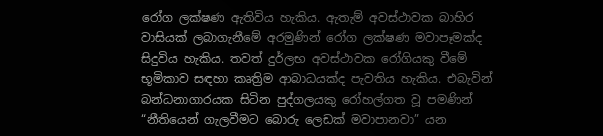රෝග ලක්ෂණ ඇතිවිය හැකිය. ඇතැම් අවස්ථාවක බාහිර වාසියක් ලබාගැනීමේ අරමුණින් රෝග ලක්ෂණ මවාපෑමක්ද සිදුවිය හැකිය. තවත් දුර්ලභ අවස්ථාවක රෝගියකු වීමේ භූමිකාව සඳහා කෘත්‍රිම ආබාධයක්ද පැවතිය හැකිය. එබැවින් බන්ධනාගාරයක සිටින පුද්ගලයකු රෝහල්ගත වූ පමණින් “නීතියෙන් ගැලවීමට බොරු ලෙඩක් මවාපානවා” යන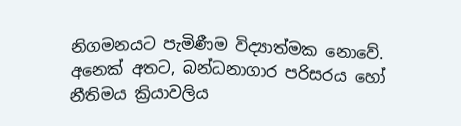නිගමනයට පැමිණීම විද්‍යාත්මක නොවේ. අනෙක් අතට, බන්ධනාගාර පරිසරය හෝ නීතිමය ක්‍රියාවලිය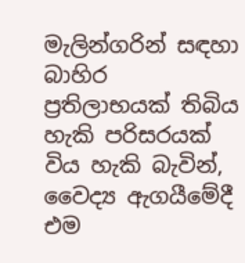මැලින්ගරින් සඳහා බාහිර ප්‍රතිලාභයක් තිබිය හැකි පරිසරයක් විය හැකි බැවින්, වෛද්‍ය ඇගයීමේදී එම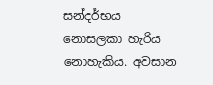සන්දර්භය නොසලකා හැරිය නොහැකිය. අවසාන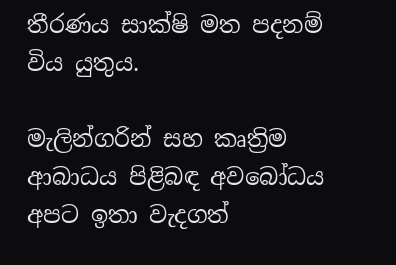තීරණය සාක්ෂි මත පදනම් විය යුතුය.

මැලින්ගරින් සහ කෘත්‍රිම ආබාධය පිළිබඳ අවබෝධය අපට ඉතා වැදගත්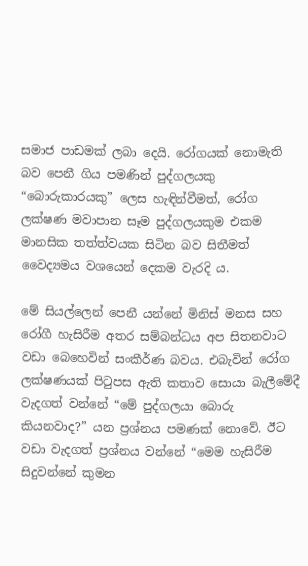සමාජ පාඩමක් ලබා දෙයි. රෝගයක් නොමැති බව පෙනී ගිය පමණින් පුද්ගලයකු “බොරුකාරයකු” ලෙස හැඳින්වීමත්, රෝග ලක්ෂණ මවාපාන සෑම පුද්ගලයකුම එකම මානසික තත්ත්වයක සිටින බව සිතීමත් වෛද්‍යමය වශයෙන් දෙකම වැරදි ය.

මේ සියල්ලෙන් පෙනී යන්නේ මිනිස් මනස සහ රෝගී හැසිරීම අතර සම්බන්ධය අප සිතනවාට වඩා බෙහෙවින් සංකීර්ණ බවය. එබැවින් රෝග ලක්ෂණයක් පිටුපස ඇති කතාව සොයා බැලීමේදී වැදගත් වන්නේ “මේ පුද්ගලයා බොරු කියනවාද?” යන ප්‍රශ්නය පමණක් නොවේ. ඊට වඩා වැදගත් ප්‍රශ්නය වන්නේ “මෙම හැසිරීම සිදුවන්නේ කුමන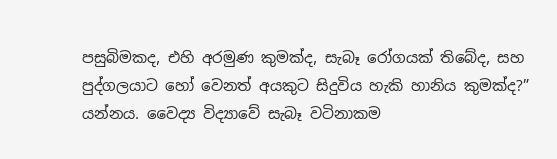පසුබිමකද, එහි අරමුණ කුමක්ද, සැබෑ රෝගයක් තිබේද, සහ පුද්ගලයාට හෝ වෙනත් අයකුට සිදුවිය හැකි හානිය කුමක්ද?” යන්නය. වෛද්‍ය විද්‍යාවේ සැබෑ වටිනාකම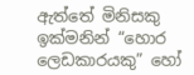ඇත්තේ මිනිසකු ඉක්මනින් “හොර ලෙඩකාරයකු” හෝ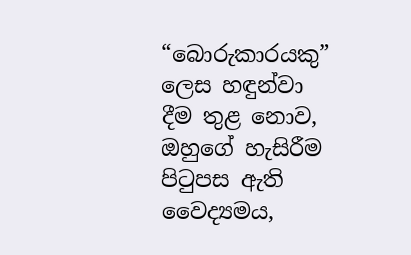“බොරුකාරයකු” ලෙස හඳුන්වා දීම තුළ නොව, ඔහුගේ හැසිරීම පිටුපස ඇති වෛද්‍යමය,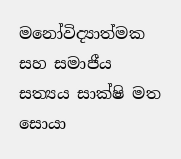මනෝවිද්‍යාත්මක සහ සමාජීය සත්‍යය සාක්ෂි මත සොයා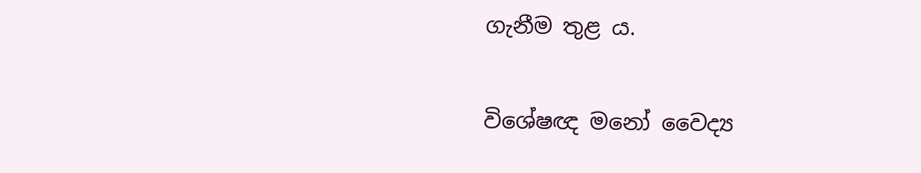ගැනීම තුළ ය.

විශේෂඥ මනෝ වෛද්‍ය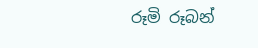රූමි රූබන්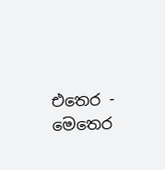එතෙර - මෙතෙර